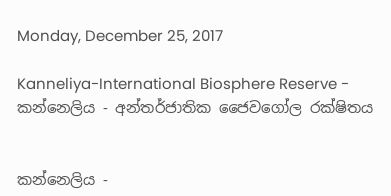Monday, December 25, 2017

Kanneliya-International Biosphere Reserve - කන්නෙලිය - අන්තර්ජාතික ජෛවගෝල රක්ෂිතය


කන්නෙලිය -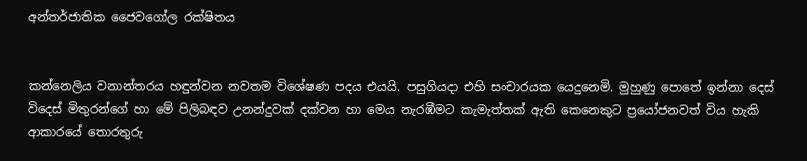අන්තර්ජාතික ජෛවගෝල රක්ෂිතය


කන්නෙලිය වනාන්තරය හඳුන්වන නවතම විශේෂණ පදය එයයි. පසුගියදා එහි සංචාරයක යෙදුනෙමි. මුහුණු පොතේ ඉන්නා දෙස් විදෙස් මිතුරන්ගේ හා මේ පිලිබඳව උනන්දුවක් දක්වන හා මෙය නැරඹීමට කැමැත්තක් ඇති කෙනෙකුට ප්‍රයෝජනවත් විය හැකි ආකාරයේ තොරතුරු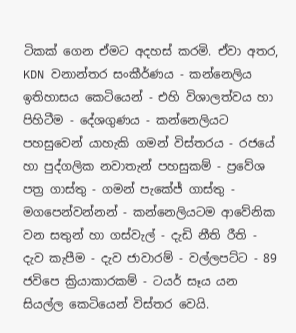ටිකක් ගෙන ඒමට අදහස් කරමි. ඒවා අතර, KDN වනාන්තර සංකීර්ණය - කන්නෙලිය ඉතිහාසය කෙටියෙන් - එහි විශාලත්වය හා පිහිටීම - දේශගුණය - කන්නෙලියට පහසුවෙන් යාහැකි ගමන් විස්තරය - රජයේ හා පුද්ගලික නවාතැන් පහසුකම් - ප්‍රවේශ පත්‍ර ගාස්තු - ගමන් පැකේජ් ගාස්තු - මගපෙන්වන්නන් - කන්නෙලියටම ආවේනික වන සතුන් හා ගස්වැල් - දැඩි නීති රීති - දැව කැපීම - දැව ජාවාරම් - වල්ලපට්ට - 89 ජවිපෙ ක්‍රියාකාරකම් - ටයර් සෑය යන සියල්ල කෙටියෙන් විස්තර වෙයි.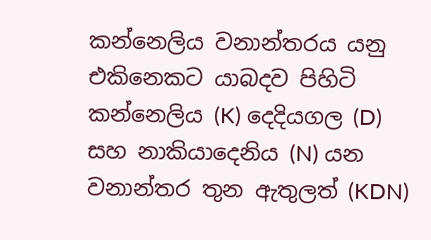කන්නෙලිය වනාන්තරය යනු එකිනෙකට යාබදව පිහිටි කන්නෙලිය (K) දෙදියගල (D) සහ නාකියාදෙනිය (N) යන වනාන්තර තුන ඇතුලත් (KDN)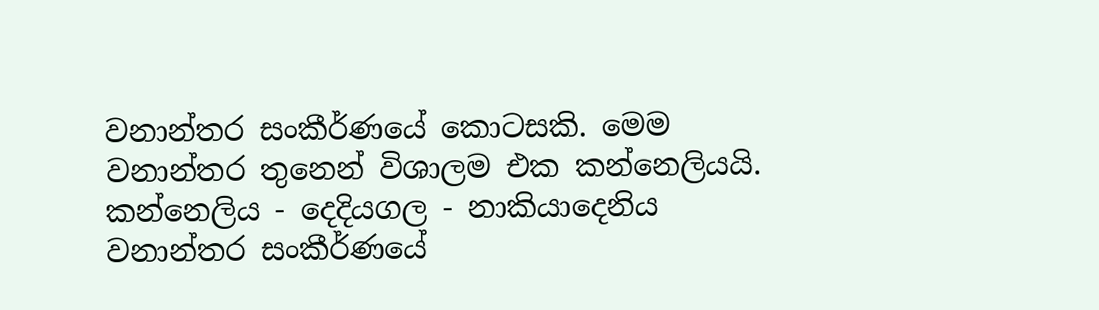වනාන්තර සංකීර්ණයේ කොටසකි. මෙම වනාන්තර තුනෙන් විශාලම එක කන්නෙලියයි. කන්නෙලිය - දෙදියගල - නාකියාදෙනිය වනාන්තර සංකීර්ණයේ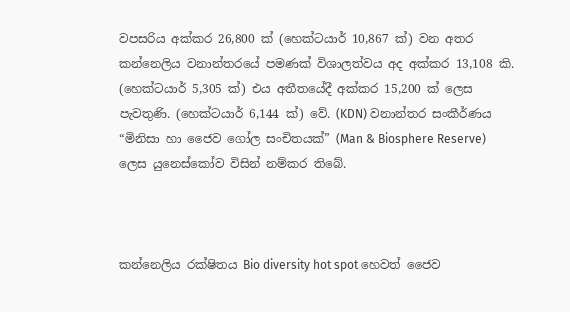වපසරිය අක්කර 26,800 ක් (හෙක්ටයාර් 10,867 ක්) වන අතර කන්නෙලිය වනාන්තරයේ පමණක් විශාලත්වය අද අක්කර 13,108 කි. (හෙක්ටයාර් 5,305 ක්) එය අතීතයේදී අක්කර 15,200 ක් ලෙස පැවතුණි. (හෙක්ටයාර් 6,144 ක්) වේ. (KDN) වනාන්තර සංකීර්ණය “මිනිසා හා ජෛව ගෝල සංචිතයක්” (Man & Biosphere Reserve) ලෙස යුනෙස්කෝව විසින් නම්කර තිබේ.



කන්නෙලිය රක්ෂිතය Bio diversity hot spot හෙවත් ජෛව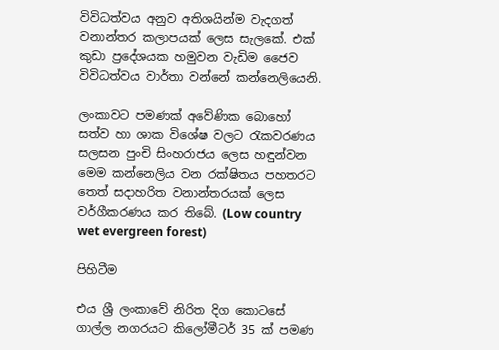විවිධත්වය අනුව අතිශයින්ම වැදගත් වනාන්තර කලාපයක් ලෙස සැලකේ. එක් කුඩා ප්‍රදේශයක හමුවන වැඩිම ජෛව විවිධත්වය වාර්තා වන්නේ කන්නෙලියෙනි.

ලංකාවට පමණක් අවේණික බොහෝ සත්ව හා ශාක විශේෂ වලට රැකවරණය සලසන පුංචි සිංහරාජය ලෙස හඳුන්වන මෙම කන්නෙලිය වන රක්ෂිතය පහතරට තෙත් සදාහරිත වනාන්තරයක් ලෙස වර්ගීකරණය කර තිබේ. (Low country wet evergreen forest)

පිහිටීම

එය ශ්‍රී ලංකාවේ නිරිත දිග කොටසේ ගාල්ල නගරයට කිලෝමීටර් 35 ක් පමණ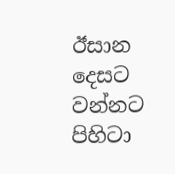ඊසාන දෙසට වන්නට පිහිටා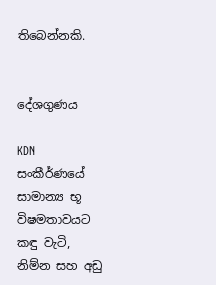තිබෙන්නකි.


දේශගුණය

KDN සංකීර්ණයේ සාමාන්‍ය භූ විෂමතාවයට කඳු වැටි, නිම්න සහ අඩු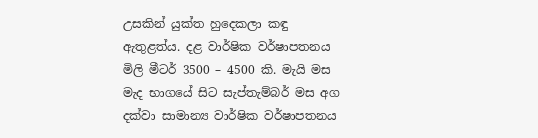උසකින් යුක්ත හුදෙකලා කඳු ඇතුළත්ය. දළ වාර්ෂික වර්ෂාපතනය මිලි මීටර් 3500 – 4500 කි. මැයි මස මැද භාගයේ සිට සැප්තැම්බර් මස අග දක්වා සාමාන්‍ය වාර්ෂික වර්ෂාපතනය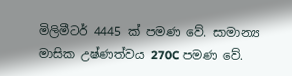මිලිමීටර් 4445 ක් පමණ වේ. සාමාන්‍ය මාසික උෂ්ණත්වය 270C පමණ වේ.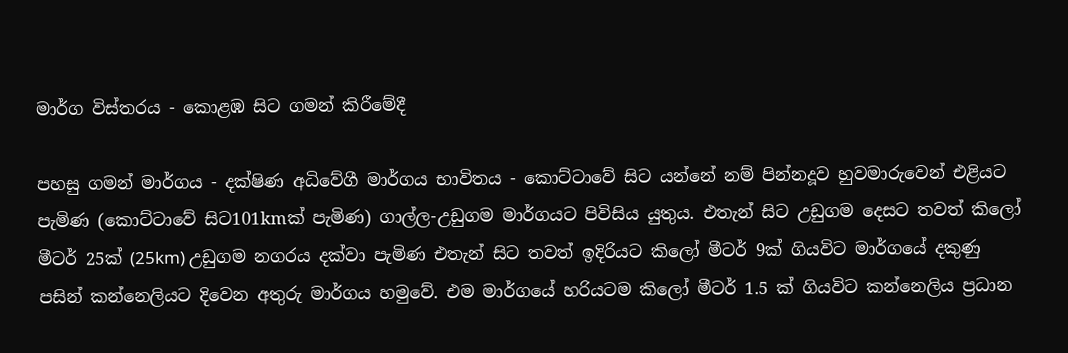මාර්ග විස්තරය - කොළඹ සිට ගමන් කිරීමේදී

පහසු ගමන් මාර්ගය - දක්ෂිණ අධිවේගී මාර්ගය භාවිතය - කොට්ටාවේ සිට යන්නේ නම් පින්නදූව හුවමාරුවෙන් එළියට පැමිණ (කොට්ටාවේ සිට101kmක් පැමිණ) ගාල්ල-උඩුගම මාර්ගයට පිවිසිය යුතුය. එතැන් සිට උඩුගම දෙසට තවත් කිලෝ මීටර් 25ක් (25km) උඩුගම නගරය දක්වා පැමිණ එතැන් සිට තවත් ඉදිරියට කිලෝ මීටර් 9ක් ගියවිට මාර්ගයේ දකුණු පසින් කන්නෙලියට දිවෙන අතුරු මාර්ගය හමුවේ. එම මාර්ගයේ හරියටම කිලෝ මීටර් 1.5 ක් ගියවිට කන්නෙලිය ප්‍රධාන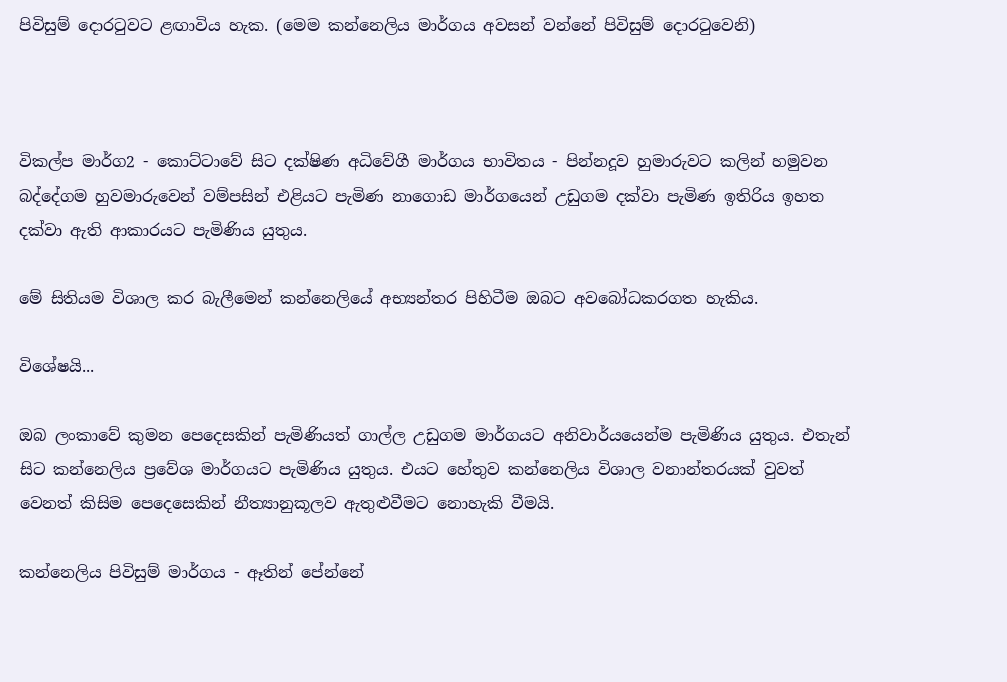පිවිසුම් දොරටුවට ළඟාවිය හැක. (මෙම කන්නෙලිය මාර්ගය අවසන් වන්නේ පිවිසුම් දොරටුවෙනි)



විකල්ප මාර්ග2 - කොට්ටාවේ සිට දක්ෂිණ අධිවේගී මාර්ගය භාවිතය - පින්නදූව හුමාරුවට කලින් හමුවන බද්දේගම හුවමාරුවෙන් වම්පසින් එළියට පැමිණ නාගොඩ මාර්ගයෙන් උඩුගම දක්වා පැමිණ ඉතිරිය ඉහත දක්වා ඇති ආකාරයට පැමිණිය යුතුය.

මේ සිතියම විශාල කර බැලීමෙන් කන්නෙලියේ අභ්‍යන්තර පිහිටීම ඔබට අවබෝධකරගත හැකිය.

විශේෂයි...

ඔබ ලංකාවේ කුමන පෙදෙසකින් පැමිණියත් ගාල්ල උඩුගම මාර්ගයට අනිවාර්යයෙන්ම පැමිණිය යුතුය. එතැන් සිට කන්නෙලිය ප්‍රවේශ මාර්ගයට පැමිණිය යුතුය. එයට හේතුව කන්නෙලිය විශාල වනාන්තරයක් වුවත් වෙනත් කිසිම පෙදෙසෙකින් නීත්‍යානුකූලව ඇතුළුවීමට නොහැකි වීමයි.

කන්නෙලිය පිවිසුම් මාර්ගය - ඈතින් පේන්නේ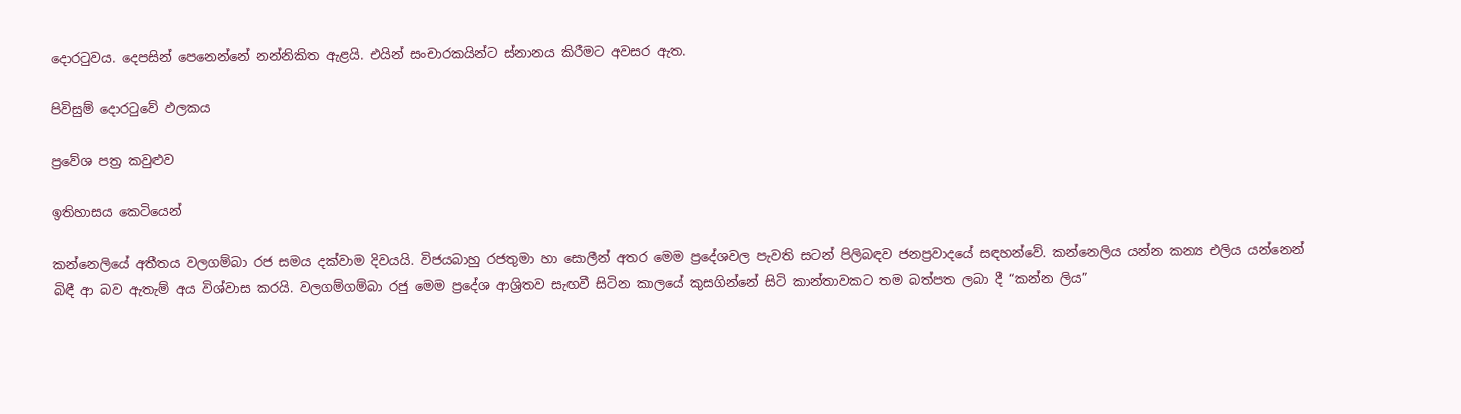දොරටුවය. දෙපසින් පෙනෙන්නේ නන්නිකිත ඇළයි. එයින් සංචාරකයින්ට ස්නානය කිරීමට අවසර ඇත.

පිවිසුම් දොරටුවේ ඵලකය

ප්‍රවේශ පත්‍ර කවුළුව

ඉතිහාසය කෙටියෙන්

කන්නෙලියේ අතීතය වලගම්බා රජ සමය දක්වාම දිවයයි. විජයබාහු රජතුමා හා සොලීන් අතර මෙම ප්‍රදේශවල පැවති සටන් පිලිබඳව ජනප්‍රවාදයේ සඳහන්වේ. කන්නෙලිය යන්න කන්‍ය එලිය යන්නෙන් බිඳී ආ බව ඇතැම් අය විශ්වාස කරයි. වලගම්ගම්බා රජු මෙම ප්‍රදේශ ආශ්‍රිතව සැඟවී සිටින කාලයේ කුසගින්නේ සිටි කාන්තාවකට තම බත්පත ලබා දී “කන්න ලිය”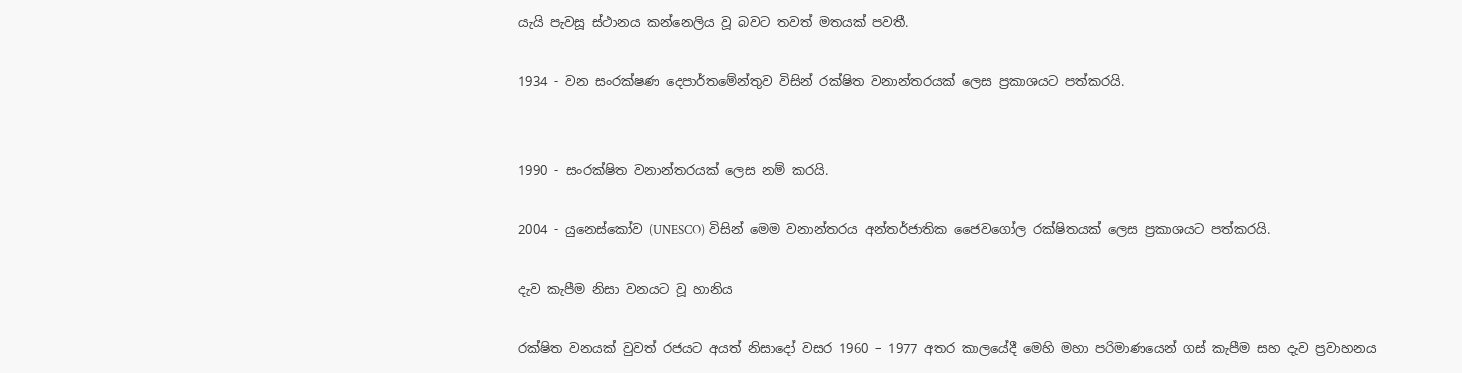යැයි පැවසූ ස්ථානය කන්නෙලිය වූ බවට තවත් මතයක් පවතී.

1934 - වන සංරක්ෂණ දෙපාර්තමේන්තුව විසින් රක්ෂිත වනාන්තරයක් ලෙස ප්‍රකාශයට පත්කරයි.


1990 - සංරක්ෂිත වනාන්තරයක් ලෙස නම් කරයි.

2004 - යුනෙස්කෝව (UNESCO) විසින් මෙම වනාන්තරය අන්තර්ජාතික ජෛවගෝල රක්ෂිතයක් ලෙස ප්‍රකාශයට පත්කරයි.

දැව කැපීම නිසා වනයට වූ හානිය

රක්ෂිත වනයක් වුවත් රජයට අයත් නිසාදෝ වසර 1960 – 1977 අතර කාලයේදී මෙහි මහා පරිමාණයෙන් ගස් කැපීම සහ දැව ප්‍රවාහනය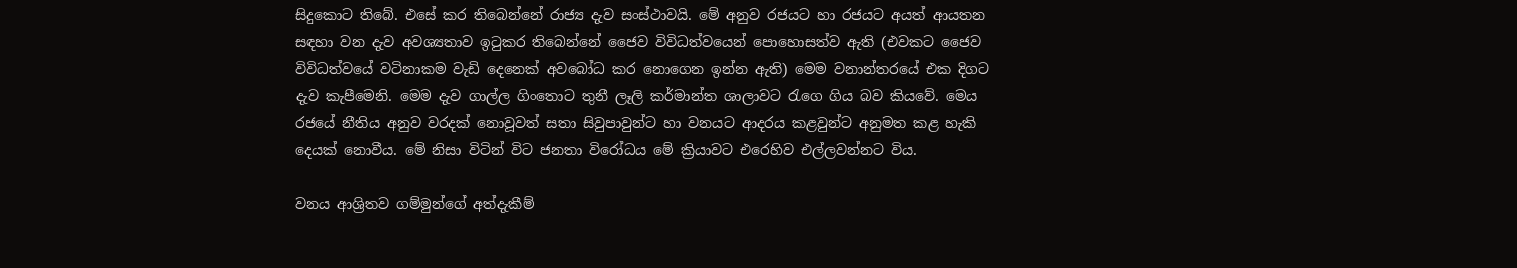සිදුකොට තිබේ. එසේ කර තිබෙන්නේ රාජ්‍ය දැව සංස්ථාවයි. මේ අනුව රජයට හා රජයට අයත් ආයතන සඳහා වන දැව අවශ්‍යතාව ඉටුකර තිබෙන්නේ ජෛව විවිධත්වයෙන් පොහොසත්ව ඇති (එවකට ජෛව විවිධත්වයේ වටිනාකම වැඩි දෙනෙක් අවබෝධ කර නොගෙන ඉන්න ඇති) මෙම වනාන්තරයේ එක දිගට දැව කැපීමෙනි. මෙම දැව ගාල්ල ගිංතොට තුනී ලෑලි කර්මාන්ත ශාලාවට රැගෙ ගිය බව කියවේ. මෙය රජයේ නීතිය අනුව වරදක් නොවූවත් සතා සිවුපාවුන්ට හා වනයට ආදරය කළවුන්ට අනුමත කළ හැකි දෙයක් නොවීය. මේ නිසා විටින් විට ජනතා විරෝධය මේ ක්‍රියාවට එරෙහිව එල්ලවන්නට විය.

වනය ආශ්‍රිතව ගම්මුන්ගේ අත්දැකීම්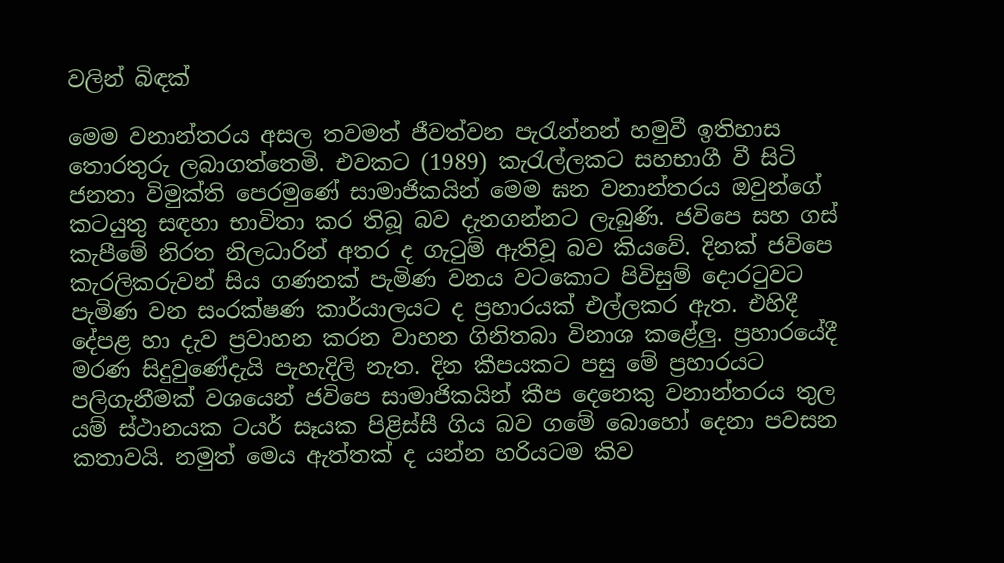වලින් බිඳක්

මෙම වනාන්තරය අසල තවමත් ජීවත්වන පැරැන්නන් හමුවී ඉතිහාස තොරතුරු ලබාගත්තෙමි. එවකට (1989) කැරැල්ලකට සහභාගී වී සිටි ජනතා විමුක්ති පෙරමුණේ සාමාජිකයින් මෙම ඝන වනාන්තරය ඔවුන්ගේ කටයුතු සඳහා භාවිතා කර තිබූ බව දැනගන්නට ලැබුණි. ජවිපෙ සහ ගස් කැපීමේ නිරත නිලධාරින් අතර ද ගැටුම් ඇතිවූ බව කියවේ. දිනක් ජවිපෙ කැරලිකරුවන් සිය ගණනක් පැමිණ වනය වටකොට පිවිසුම් දොරටුවට පැමිණ වන සංරක්ෂණ කාර්යාලයට ද ප්‍රහාරයක් එල්ලකර ඇත. එහිදී දේපළ හා දැව ප්‍රවාහන කරන වාහන ගිනිතබා විනාශ කළේලු. ප්‍රහාරයේදී මරණ සිදුවුණේදැයි පැහැදිලි නැත. දින කීපයකට පසු මේ ප්‍රහාරයට පලිගැනීමක් වශයෙන් ජවිපෙ සාමාජිකයින් කීප දෙනෙකු වනාන්තරය තුල යම් ස්ථානයක ටයර් සෑයක පිළිස්සී ගිය බව ගමේ බොහෝ දෙනා පවසන කතාවයි. නමුත් මෙය ඇත්තක් ද යන්න හරියටම කිව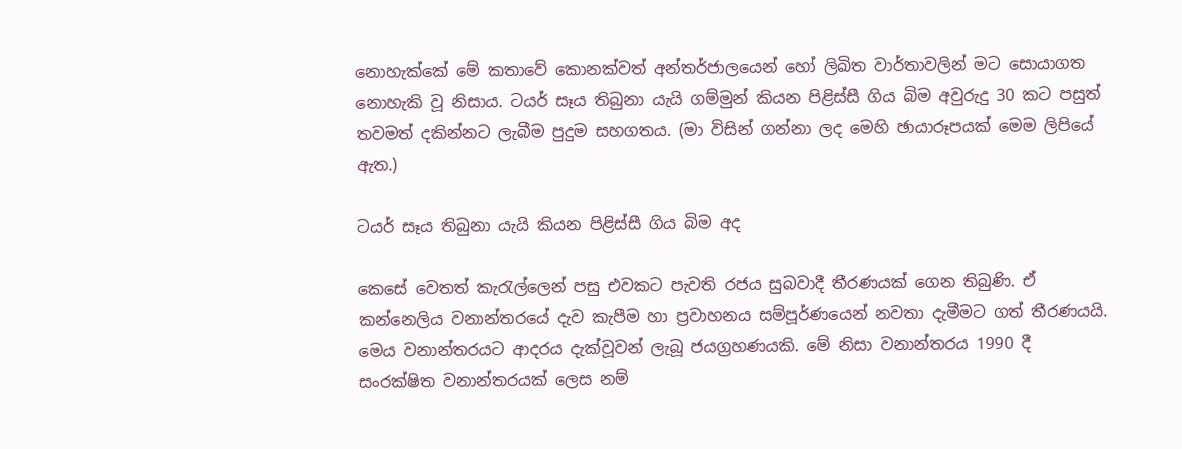නොහැක්කේ මේ කතාවේ කොනක්වත් අන්තර්ජාලයෙන් හෝ ලිඛිත වාර්තාවලින් මට සොයාගත නොහැකි වූ නිසාය. ටයර් සෑය තිබුනා යැයි ගම්මුන් කියන පිළිස්සී ගිය බිම අවුරුදු 30 කට පසුත් තවමත් දකින්නට ලැබීම පුදුම සහගතය. (මා විසින් ගන්නා ලද මෙහි ඡායාරූපයක් මෙම ලිපියේ ඇත.)

ටයර් සෑය තිබුනා යැයි කියන පිළිස්සී ගිය බිම අද

කෙසේ වෙතත් කැරැල්ලෙන් පසු එවකට පැවති රජය සුබවාදී තීරණයක් ගෙන තිබුණි. ඒ කන්නෙලිය වනාන්තරයේ දැව කැපීම හා ප්‍රවාහනය සම්පූර්ණයෙන් නවතා දැමීමට ගත් තීරණයයි. මෙය වනාන්තරයට ආදරය දැක්වූවන් ලැබූ ජයග්‍රහණයකි. මේ නිසා වනාන්තරය 1990 දී සංරක්ෂිත වනාන්තරයක් ලෙස නම්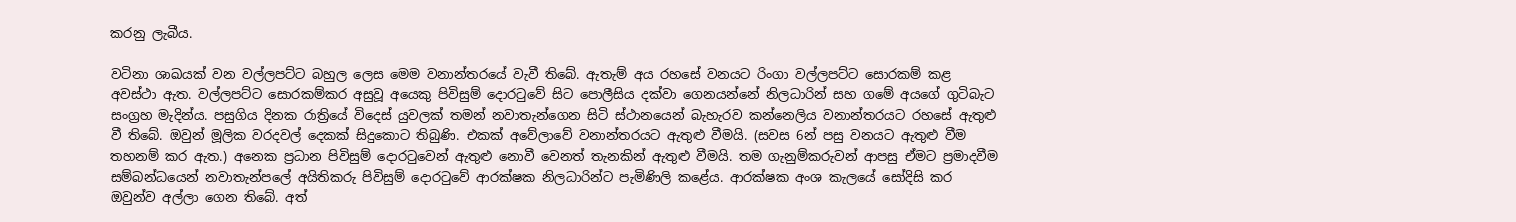කරනු ලැබීය.

වටිනා ශාඛයක් වන වල්ලපට්ට බහුල ලෙස මෙම වනාන්තරයේ වැවී තිබේ. ඇතැම් අය රහසේ වනයට රිංගා වල්ලපට්ට සොරකම් කළ අවස්ථා ඇත. වල්ලපට්ට සොරකම්කර අසුවූ අයෙකු පිවිසුම් දොරටුවේ සිට පොලීසිය දක්වා ගෙනයන්නේ නිලධාරින් සහ ගමේ අයගේ ගුටිබැට සංග්‍රහ මැදින්ය. පසුගිය දිනක රාත්‍රියේ විදෙස් යුවලක් තමන් නවාතැන්ගෙන සිටි ස්ථානයෙන් බැහැරව කන්නෙලිය වනාන්තරයට රහසේ ඇතුළු වී තිබේ. ඔවුන් මූලික වරදවල් දෙකක් සිදුකොට තිබුණි. එකක් අවේලාවේ වනාන්තරයට ඇතුළු වීමයි. (සවස 6න් පසු වනයට ඇතුළු වීම තහනම් කර ඇත.) අනෙක ප්‍රධාන පිවිසුම් දොරටුවෙන් ඇතුළු නොවී වෙනත් තැනකින් ඇතුළු වීමයි. තම ගැනුම්කරුවන් ආපසු ඒමට ප්‍රමාදවීම සම්බන්ධයෙන් නවාතැන්පලේ අයිතිකරු පිවිසුම් දොරටුවේ ආරක්ෂක නිලධාරින්ට පැමිණිලි කළේය. ආරක්ෂක අංශ කැලයේ සෝදිසි කර ඔවුන්ව අල්ලා ගෙන තිබේ. අත්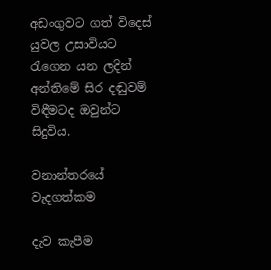අඩංගුවට ගත් විදෙස් යුවල උසාවියට රැගෙන යන ලදින් අන්තිමේ සිර දඬුවම් විඳීමටද ඔවුන්ට සිදුවිය.

වනාන්තරයේ වැදගත්කම

දැව කැපීම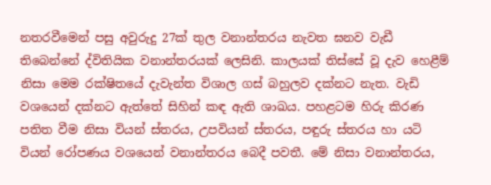නතරවීමෙන් පසු අවුරුදු 27ක් තුල වනාන්තරය නැවත ඝනව වැඩී තිබෙන්නේ ද්විතියික වනාන්තරයක් ලෙසිනි. කාලයක් තිස්සේ වූ දැව හෙළීම් නිසා මෙම රක්ෂිතයේ දැවැන්ත විශාල ගස් බහුලව දක්නට නැත. වැඩි වශයෙන් දක්නට ඇත්තේ සිහින් කඳ ඇති ශාඛය. පහළටම හිරු කිරණ පතිත වීම නිසා වියන් ස්තරය, උපවියන් ස්තරය, පඳුරු ස්තරය හා යටි වියන් රෝපණය වශයෙන් වනාන්තරය බෙදී පවතී. මේ නිසා වනාන්තරය,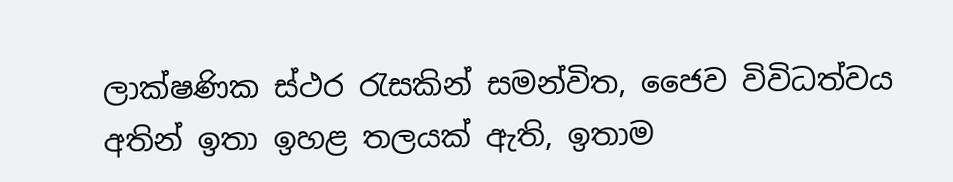ලාක්ෂණික ස්ථර රැසකින් සමන්විත, ජෛව විවිධත්වය අතින් ඉතා ඉහළ තලයක් ඇති, ඉතාම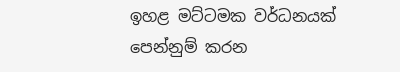ඉහළ මට්ටමක වර්ධනයක් පෙන්නුම් කරන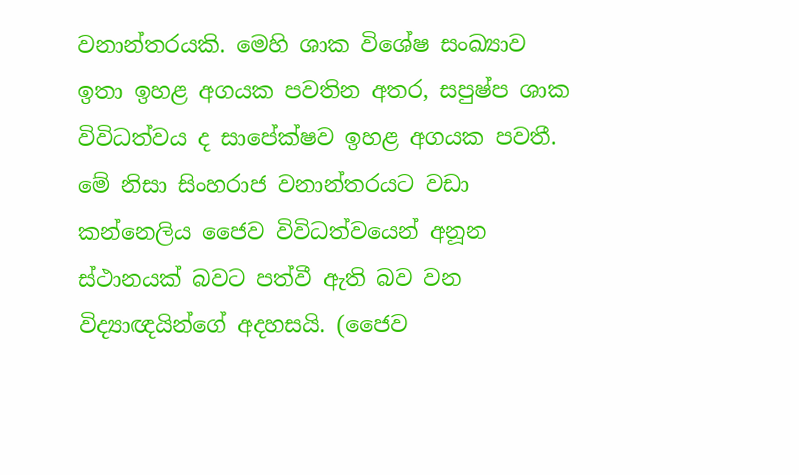වනාන්තරයකි. මෙහි ශාක විශේෂ සංඛ්‍යාව ඉතා ඉහළ අගයක පවතින අතර, සපුෂ්ප ශාක විවිධත්වය ද සාපේක්ෂව ඉහළ අගයක පවතී. මේ නිසා සිංහරාජ වනාන්තරයට වඩා කන්නෙලිය ජෛව විවිධත්වයෙන් අනූන ස්ථානයක් බවට පත්වී ඇති බව වන විද්‍යාඥයින්ගේ අදහසයි. (ජෛව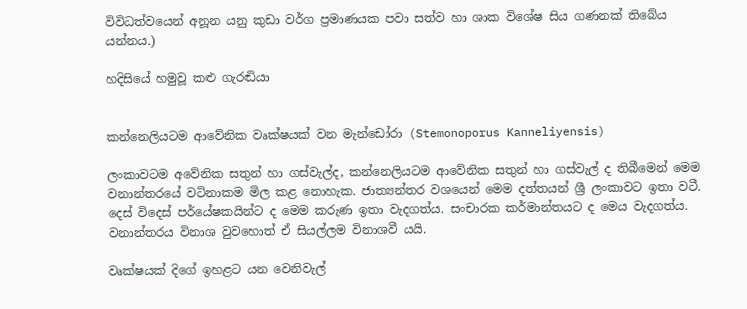විවිධත්වයෙන් අනූන යනු කුඩා වර්ග ප්‍රමාණයක පවා සත්ව හා ශාක විශේෂ සිය ගණනක් තිබේය යන්නය.)

හදිසියේ හමුවූ කළු ගැරඬියා


කන්නෙලියටම ආවේනික වෘක්ෂයක් වන මැන්ඩෝරා (Stemonoporus Kanneliyensis)

ලංකාවටම අවේනික සතුන් හා ගස්වැල්ද, කන්නෙලියටම ආවේනික සතුන් හා ගස්වැල් ද තිබීමෙන් මෙම වනාන්තරයේ වටිනාකම මිල කළ නොහැක. ජාත්‍යන්තර වශයෙන් මෙම දත්තයන් ශ්‍රී ලංකාවට ඉතා වටී. දෙස් විදෙස් පර්යේෂකයින්ට ද මෙම කරුණ ඉතා වැදගත්ය. සංචාරක කර්මාන්තයට ද මෙය වැදගත්ය. වනාන්තරය විනාශ වුවහොත් ඒ සියල්ලම විනාශවී යයි.

වෘක්ෂයක් දිගේ ඉහළට යන වෙනිවැල්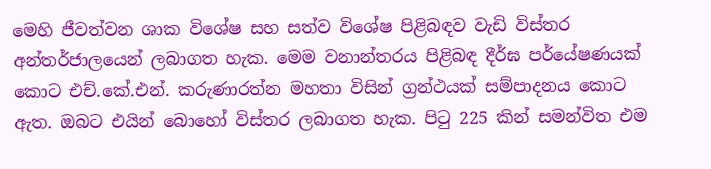මෙහි ජීවත්වන ශාක විශේෂ සහ සත්ව විශේෂ පිළිබඳව වැඩි විස්තර අන්තර්ජාලයෙන් ලබාගත හැක. මෙම වනාන්තරය පිළිබඳ දීර්ඝ පර්යේෂණයක් කොට එච්.කේ.එන්. කරුණාරත්න මහතා විසින් ග්‍රන්ථයක් සම්පාදනය කොට ඇත. ඔබට එයින් බොහෝ විස්තර ලබාගත හැක. පිටු 225 කින් සමන්විත එම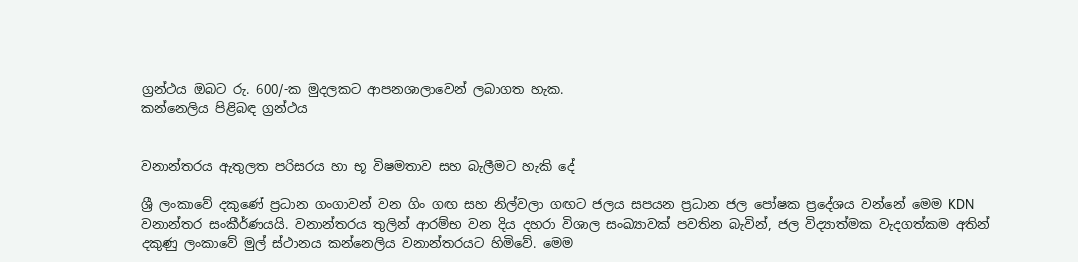ග්‍රන්ථය ඔබට රු. 600/-ක මුදලකට ආපනශාලාවෙන් ලබාගත හැක.
කන්නෙලිය පිළිබඳ ග්‍රන්ථය


වනාන්තරය ඇතුලත පරිසරය හා භූ විෂමතාව සහ බැලීමට හැකි දේ

ශ්‍රී ලංකාවේ දකුණේ ප්‍රධාන ගංගාවන් වන ගිං ගඟ සහ නිල්වලා ගඟට ජලය සපයන ප්‍රධාන ජල පෝෂක ප්‍රදේශය වන්නේ මෙම KDN වනාන්තර සංකීර්ණයයි. වනාන්තරය තුලින් ආරම්භ වන දිය දහරා විශාල සංඛ්‍යාවක් පවතින බැවින්, ජල විද්‍යාත්මක වැදගත්කම අතින් දකුණු ලංකාවේ මුල් ස්ථානය කන්නෙලිය වනාන්තරයට හිමිවේ. මෙම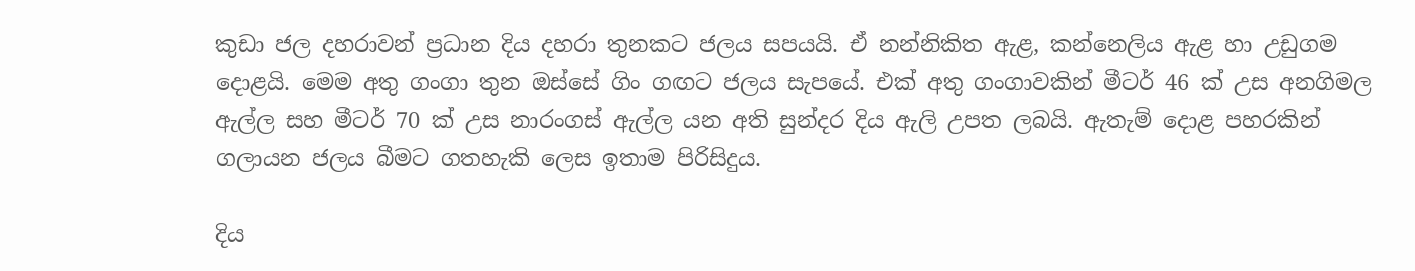කුඩා ජල දහරාවන් ප්‍රධාන දිය දහරා තුනකට ජලය සපයයි. ඒ නන්නිකිත ඇළ, කන්නෙලිය ඇළ හා උඩුගම දොළයි. මෙම අතු ගංගා තුන ඔස්සේ ගිං ගඟට ජලය සැපයේ. එක් අතු ගංගාවකින් මීටර් 46 ක් උස අනගිමල ඇල්ල සහ මීටර් 70 ක් උස නාරංගස් ඇල්ල යන අති සුන්දර දිය ඇලි උපත ලබයි. ඇතැම් දොළ පහරකින් ගලායන ජලය බීමට ගතහැකි ලෙස ඉතාම පිරිසිදුය.

දිය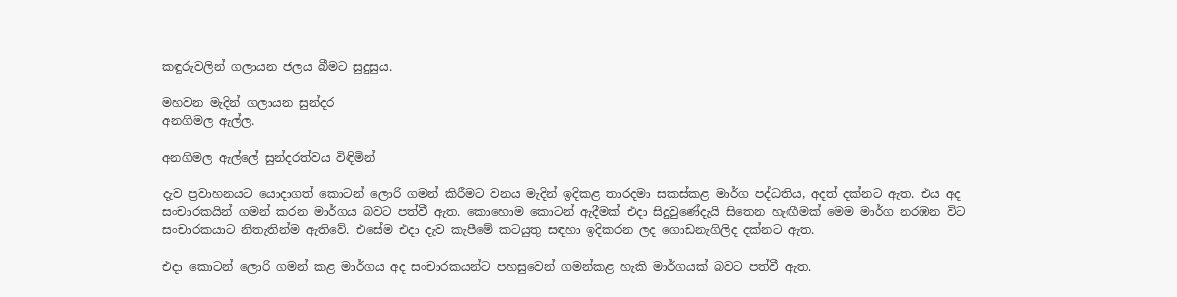කඳුරුවලින් ගලායන ජලය බීමට සුදුසුය.

මහවන මැදින් ගලායන සුන්දර
අනගිමල ඇල්ල.

අනගිමල ඇල්ලේ සුන්දරත්වය විඳිමින්

දැව ප්‍රවාහනයට යොදාගත් කොටන් ලොරි ගමන් කිරීමට වනය මැදින් ඉදිකළ තාරදමා සකස්කළ මාර්ග පද්ධතිය, අදත් දක්නට ඇත. එය අද සංචාරකයින් ගමන් කරන මාර්ගය බවට පත්වී ඇත. කොහොම කොටන් ඇදීමක් එදා සිදුවුණේදැයි සිතෙන හැඟීමක් මෙම මාර්ග නරඹන විට සංචාරකයාට නිතැතින්ම ඇතිවේ. එසේම එදා දැව කැපීමේ කටයුතු සඳහා ඉදිකරන ලද ගොඩනැගිලිද දක්නට ඇත.

එදා කොටන් ලොරි ගමන් කළ මාර්ගය අද සංචාරකයන්ට පහසුවෙන් ගමන්කළ හැකි මාර්ගයක් බවට පත්වී ඇත.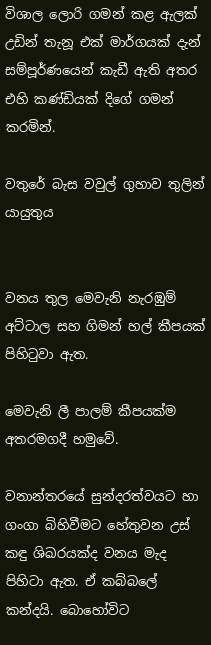විශාල ලොරි ගමන් කළ ඇලක් උඩින් තැනූ එක් මාර්ගයක් දැන් සම්පූර්ණයෙන් කැඩී ඇති අතර  එහි කණ්ඩියක් දිගේ ගමන් කරමින්.

වතුරේ බැස වවුල් ගුහාව තුලින් යායුතුය


වනය තුල මෙවැනි නැරඹුම් අට්ටාල සහ ගිමන් හල් කීපයක් පිහිටුවා ඇත.

මෙවැනි ලී පාලම් කීපයක්ම අතරමගදී හමුවේ.

වනාන්තරයේ සුන්දරත්වයට හා ගංගා බිහිවීමට හේතුවන උස් කඳු ශිඛරයක්ද වනය මැද පිහිටා ඇත. ඒ කබ්බලේ කන්දයි. බොහෝවිට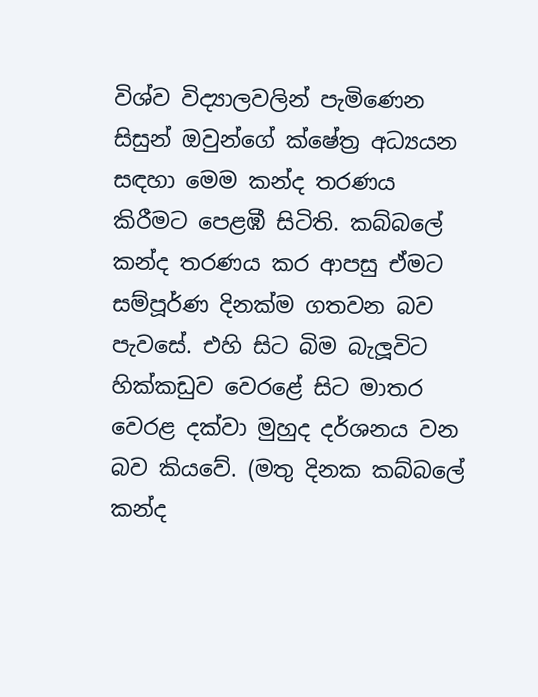විශ්ව විද්‍යාලවලින් පැමිණෙන සිසුන් ඔවුන්ගේ ක්ෂේත්‍ර අධ්‍යයන සඳහා මෙම කන්ද තරණය කිරීමට පෙළඹී සිටිති. කබ්බලේ කන්ද තරණය කර ආපසු ඒමට සම්පූර්ණ දිනක්ම ගතවන බව පැවසේ. එහි සිට බිම බැලූවිට හික්කඩුව වෙරළේ සිට මාතර වෙරළ දක්වා මුහුද දර්ශනය වන බව කියවේ. (මතු දිනක කබ්බලේ කන්ද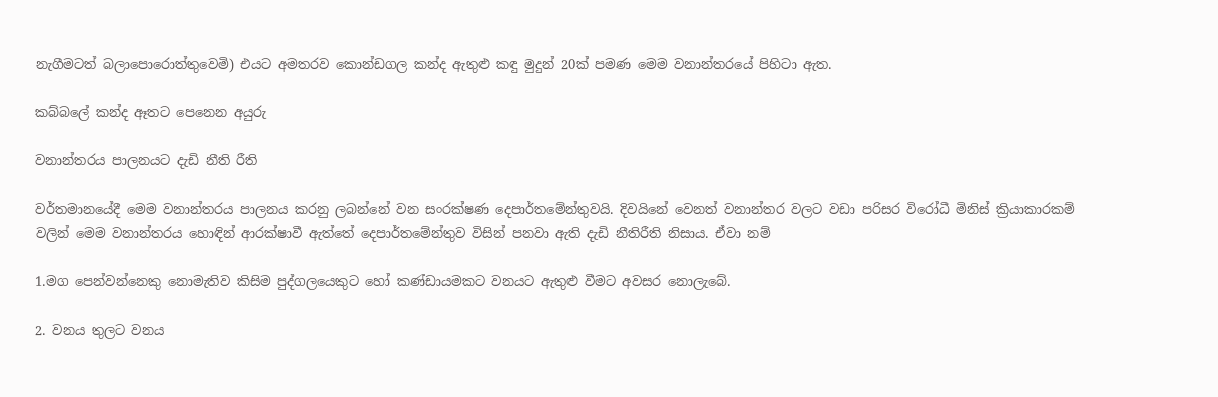නැගීමටත් බලාපොරොත්තුවෙමි) එයට අමතරව කොන්ඩගල කන්ද ඇතුළු කඳු මුදුන් 20ක් පමණ මෙම වනාන්තරයේ පිහිටා ඇත.

කබ්බලේ කන්ද ඈතට පෙනෙන අයුරු

වනාන්තරය පාලනයට දැඩි නීති රීති

වර්තමානයේදී මෙම වනාන්තරය පාලනය කරනු ලබන්නේ වන සංරක්ෂණ දෙපාර්තමේන්තුවයි. දිවයිනේ වෙනත් වනාන්තර වලට වඩා පරිසර විරෝධී මිනිස් ක්‍රියාකාරකම් වලින් මෙම වනාන්තරය හොඳින් ආරක්ෂාවී ඇත්තේ දෙපාර්තමේන්තුව විසින් පනවා ඇති දැඩි නීතිරීති නිසාය. ඒවා නම්

1.මග පෙන්වන්නෙකු නොමැතිව කිසිම පුද්ගලයෙකුට හෝ කණ්ඩායමකට වනයට ඇතුළු වීමට අවසර නොලැබේ.

2. වනය තුලට වනය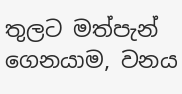තුලට මත්පැන් ගෙනයාම, වනය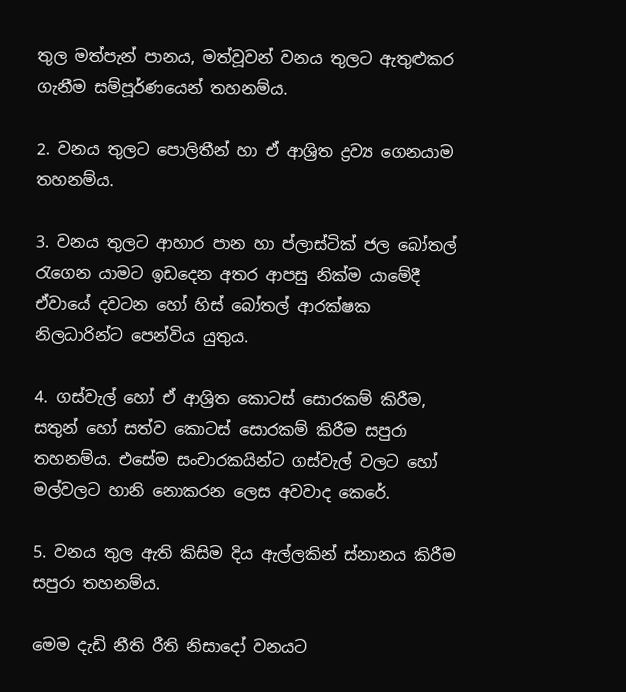තුල මත්පැන් පානය, මත්වූවන් වනය තුලට ඇතුළුකර ගැනීම සම්පූර්ණයෙන් තහනම්ය.

2. වනය තුලට පොලිතීන් හා ඒ ආශ්‍රිත ද්‍රව්‍ය ගෙනයාම තහනම්ය.

3. වනය තුලට ආහාර පාන හා ප්ලාස්ටික් ජල බෝතල් රැගෙන යාමට ඉඩදෙන අතර ආපසු නික්ම යාමේදී ඒවායේ දවටන හෝ හිස් බෝතල් ආරක්ෂක නිලධාරින්ට පෙන්විය යුතුය.

4. ගස්වැල් හෝ ඒ ආශ්‍රිත කොටස් සොරකම් කිරීම, සතුන් හෝ සත්ව කොටස් සොරකම් කිරීම සපුරා තහනම්ය. එසේම සංචාරකයින්ට ගස්වැල් වලට හෝ මල්වලට හානි නොකරන ලෙස අවවාද කෙරේ.

5. වනය තුල ඇති කිසිම දිය ඇල්ලකින් ස්නානය කිරීම සපුරා තහනම්ය.

මෙම දැඩි නීති රීති නිසාදෝ වනයට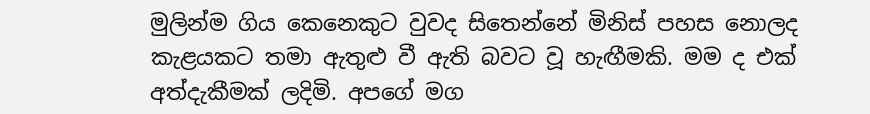මුලින්ම ගිය කෙනෙකුට වුවද සිතෙන්නේ මිනිස් පහස නොලද කැළයකට තමා ඇතුළු වී ඇති බවට වූ හැඟීමකි. මම ද එක් අත්දැකීමක් ලදිමි. අපගේ මග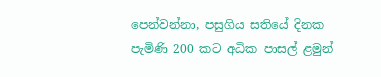පෙන්වන්නා, පසුගිය සතියේ දිනක පැමිණි 200 කට අධික පාසල් ළමුන්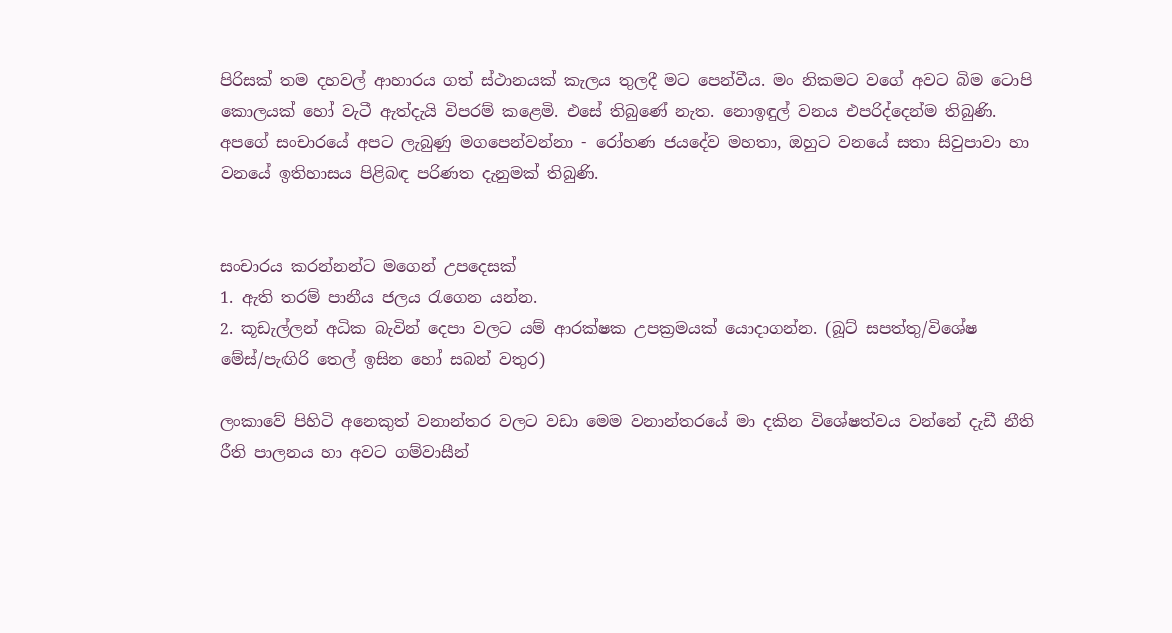පිරිසක් තම දහවල් ආහාරය ගත් ස්ථානයක් කැලය තුලදී මට පෙන්වීය. මං නිකමට වගේ අවට බිම ටොපි කොලයක් හෝ වැටී ඇත්දැයි විපරම් කළෙමි. එසේ තිබුණේ නැත. නොඉඳුල් වනය එපරිද්දෙන්ම තිබුණි.
අපගේ සංචාරයේ අපට ලැබුණු මගපෙන්වන්නා - රෝහණ ජයදේව මහතා, ඔහුට වනයේ සතා සිවුපාවා හා වනයේ ඉතිහාසය පිළිබඳ පරිණත දැනුමක් තිබුණි.


සංචාරය කරන්නන්ට මගෙන් උපදෙසක්
1. ඇති තරම් පානීය ජලය රැගෙන යන්න.
2. කූඩැල්ලන් අධික බැවින් දෙපා වලට යම් ආරක්ෂක උපක්‍රමයක් යොදාගන්න. (බූට් සපත්තු/විශේෂ මේස්/පැඟිරි තෙල් ඉසින හෝ සබන් වතුර)

ලංකාවේ පිහිටි අනෙකුත් වනාන්තර වලට වඩා මෙම වනාන්තරයේ මා දකින විශේෂත්වය වන්නේ දැඩී නීති රීති පාලනය හා අවට ගම්වාසීන්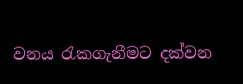වනය රැකගැනීමට දක්වන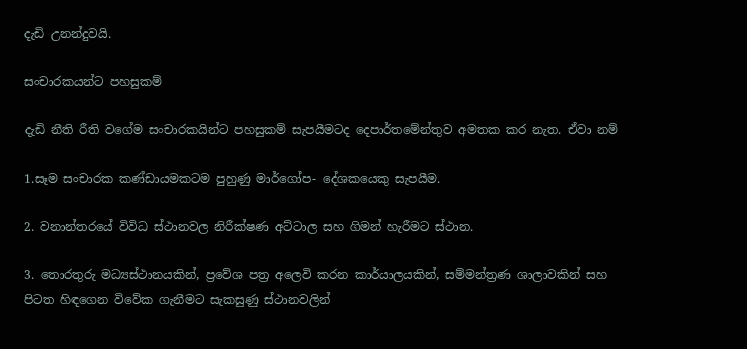දැඩි උනන්දුවයි.

සංචාරකයන්ට පහසුකම්

දැඩි නීති රීති වගේම සංචාරකයින්ට පහසුකම් සැපයීමටද දෙපාර්තමේන්තුව අමතක කර නැත. ඒවා නම්

1.සෑම සංචාරක කණ්ඩායමකටම පුහුණු මාර්ගෝප- දේශකයෙකු සැපයීම.

2. වනාන්තරයේ විවිධ ස්ථානවල නිරීක්ෂණ අට්ටාල සහ ගිමන් හැරීමට ස්ථාන.

3. තොරතුරු මධ්‍යස්ථානයකින්, ප්‍රවේශ පත්‍ර අලෙවි කරන කාර්යාලයකින්, සම්මන්ත්‍රණ ශාලාවකින් සහ පිටත හිඳගෙන විවේක ගැනීමට සැකසුණු ස්ථානවලින්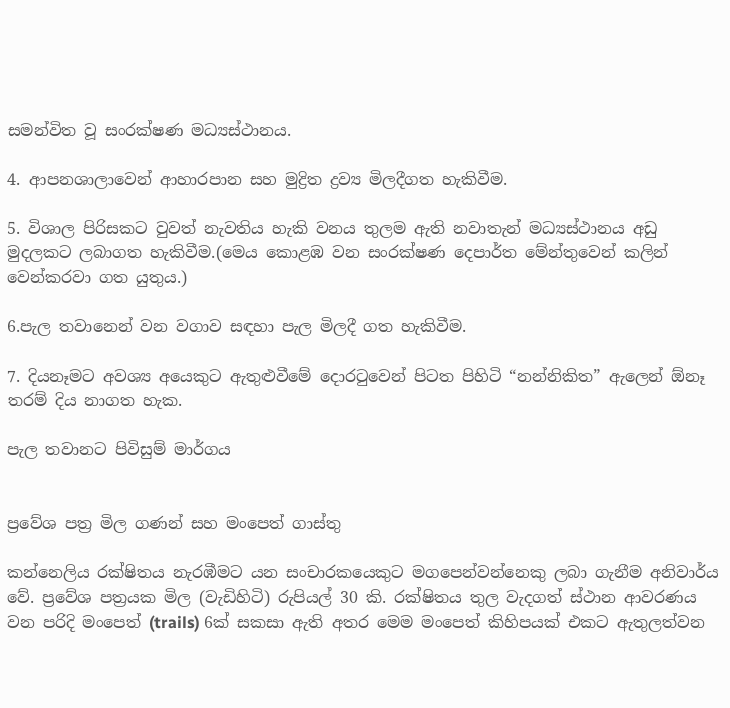සමන්විත වූ සංරක්ෂණ මධ්‍යස්ථානය.

4. ආපනශාලාවෙන් ආහාරපාන සහ මුද්‍රිත ද්‍රව්‍ය මිලදීගත හැකිවීම.

5. විශාල පිරිසකට වුවත් නැවතිය හැකි වනය තුලම ඇති නවාතැන් මධ්‍යස්ථානය අඩු මුදලකට ලබාගත හැකිවීම.(මෙය කොළඹ වන සංරක්ෂණ දෙපාර්ත මේන්තුවෙන් කලින් වෙන්කරවා ගත යුතුය.)

6.පැල තවානෙන් වන වගාව සඳහා පැල මිලදී ගත හැකිවීම.

7. දියනෑමට අවශ්‍ය අයෙකුට ඇතුළුවීමේ දොරටුවෙන් පිටත පිහිටි “නන්නිකිත” ඇලෙන් ඕනෑ තරම් දිය නාගත හැක.

පැල තවානට පිවිසුම් මාර්ගය


ප්‍රවේශ පත්‍ර මිල ගණන් සහ මංපෙත් ගාස්තු

කන්නෙලිය රක්ෂිතය නැරඹීමට යන සංචාරකයෙකුට මගපෙන්වන්නෙකු ලබා ගැනීම අනිවාර්ය වේ. ප්‍රවේශ පත්‍රයක මිල (වැඩිහිටි) රුපියල් 30 කි. රක්ෂිතය තුල වැදගත් ස්ථාන ආවරණය වන පරිදි මංපෙත් (trails) 6ක් සකසා ඇති අතර මෙම මංපෙත් කිහිපයක් එකට ඇතුලත්වන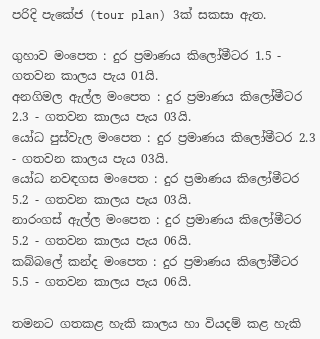පරිදි පැකේජ (tour plan) 3ක් සකසා ඇත.

ගුහාව මංපෙත : දුර ප්‍රමාණය කිලෝමීටර 1.5 - ගතවන කාලය පැය 01යි.
අනගිමල ඇල්ල මංපෙත : දුර ප්‍රමාණය කිලෝමීටර 2.3 - ගතවන කාලය පැය 03යි.
යෝධ පුස්වැල මංපෙත : දුර ප්‍රමාණය කිලෝමීටර 2.3 - ගතවන කාලය පැය 03යි.
යෝධ නවඳගස මංපෙත : දුර ප්‍රමාණය කිලෝමීටර 5.2 - ගතවන කාලය පැය 03යි.
නාරංගස් ඇල්ල මංපෙත : දුර ප්‍රමාණය කිලෝමීටර 5.2 - ගතවන කාලය පැය 06යි.
කබ්බලේ කන්ද මංපෙත : දුර ප්‍රමාණය කිලෝමීටර 5.5 - ගතවන කාලය පැය 06යි.

තමනට ගතකළ හැකි කාලය හා වියදම් කළ හැකි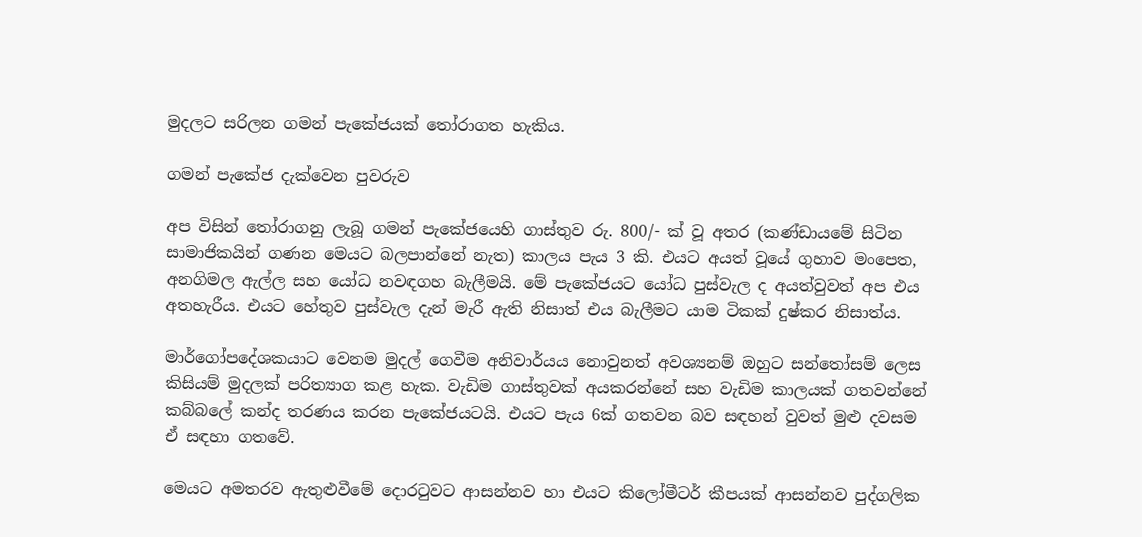මුදලට සරිලන ගමන් පැකේජයක් තෝරාගත හැකිය.

ගමන් පැකේජ දැක්වෙන පුවරුව

අප විසින් තෝරාගනු ලැබූ ගමන් පැකේජයෙහි ගාස්තුව රු. 800/- ක් වූ අතර (කණ්ඩායමේ සිටින සාමාජිකයින් ගණන මෙයට බලපාන්නේ නැත) කාලය පැය 3 කි. එයට අයත් වූයේ ගුහාව මංපෙත, අනගිමල ඇල්ල සහ යෝධ නවඳගහ බැලීමයි. මේ පැකේජයට යෝධ පුස්වැල ද අයත්වුවත් අප එය අතහැරීය. එයට හේතුව පුස්වැල දැන් මැරී ඇති නිසාත් එය බැලීමට යාම ටිකක් දුෂ්කර නිසාත්ය.

මාර්ගෝපදේශකයාට වෙනම මුදල් ගෙවීම අනිවාර්යය නොවුනත් අවශ්‍යනම් ඔහුට සන්තෝසම් ලෙස කිසියම් මුදලක් පරිත්‍යාග කළ හැක. වැඩිම ගාස්තුවක් අයකරන්නේ සහ වැඩිම කාලයක් ගතවන්නේ කබ්බලේ කන්ද තරණය කරන පැකේජයටයි. එයට පැය 6ක් ගතවන බව සඳහන් වුවත් මුළු දවසම ඒ සඳහා ගතවේ.

මෙයට අමතරව ඇතුළුවීමේ දොරටුවට ආසන්නව හා එයට කිලෝමීටර් කීපයක් ආසන්නව පුද්ගලික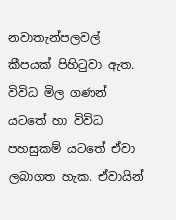නවාතැන්පලවල් කීපයක් පිහිටුවා ඇත. විවිධ මිල ගණන් යටතේ හා විවිධ පහසුකම් යටතේ ඒවා ලබාගත හැක. ඒවායින්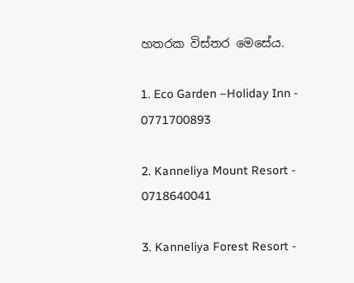හතරක විස්තර මෙසේය.

1. Eco Garden –Holiday Inn - 0771700893

2. Kanneliya Mount Resort - 0718640041

3. Kanneliya Forest Resort -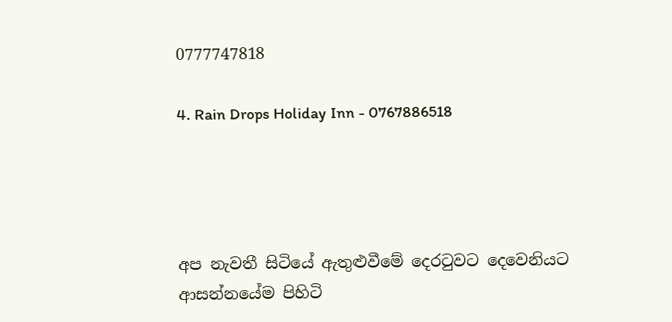0777747818

4. Rain Drops Holiday Inn - 0767886518




අප නැවතී සිටියේ ඇතුළුවීමේ දෙරටුවට දෙවෙනියට ආසන්නයේම පිහිටි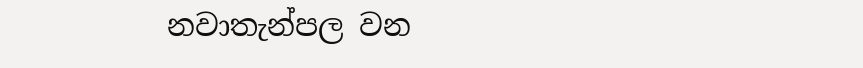නවාතැන්පල වන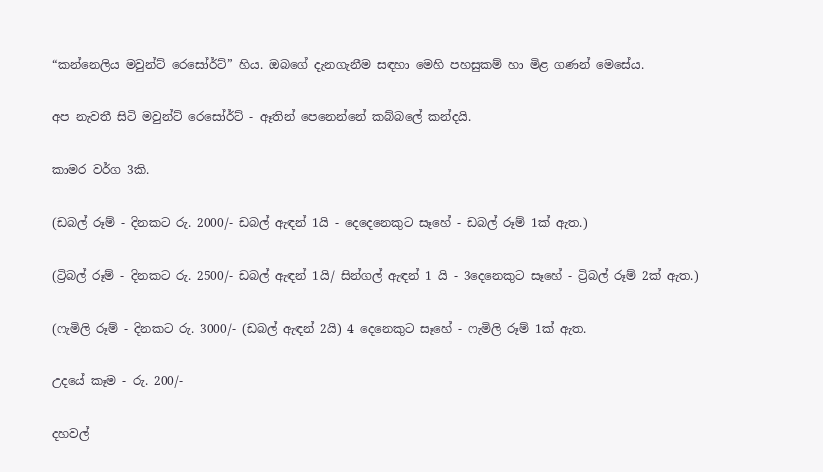“කන්නෙලිය මවුන්ට් රෙසෝර්ට්” හිය. ඔබගේ දැනගැනීම සඳහා මෙහි පහසුකම් හා මිළ ගණන් මෙසේය.

අප නැවතී සිටි මවුන්ට් රෙසෝර්ට් - ඈතින් පෙනෙන්නේ කබ්බලේ කන්දයි.

කාමර වර්ග 3කි.

(ඩබල් රූම් - දිනකට රු. 2000/- ඩබල් ඇඳන් 1යි - දෙදෙනෙකුට සෑහේ - ඩබල් රූම් 1ක් ඇත.)

(ට්‍රිබල් රූම් - දිනකට රු. 2500/- ඩබල් ඇඳන් 1යි/ සින්ගල් ඇඳන් 1 යි - 3දෙනෙකුට සෑහේ - ට්‍රිබල් රූම් 2ක් ඇත.)

(ෆැමිලි රූම් - දිනකට රු. 3000/- (ඩබල් ඇඳන් 2යි) 4 දෙනෙකුට සෑහේ - ෆැමිලි රූම් 1ක් ඇත.

උදයේ කෑම - රු. 200/-

දහවල්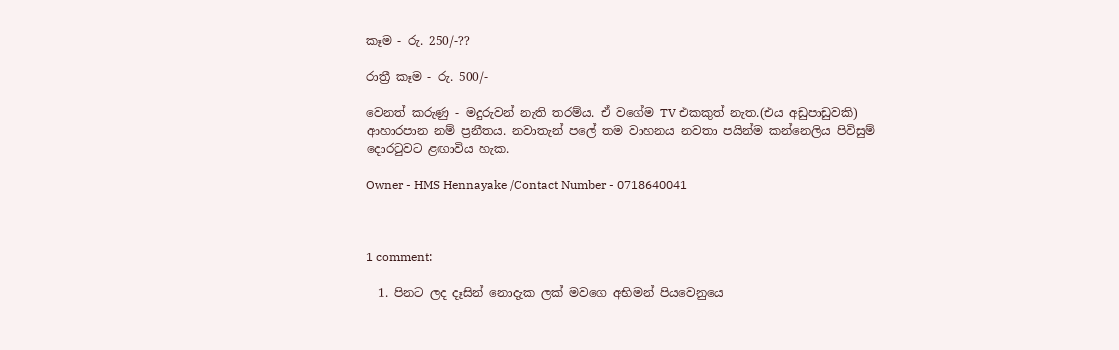කෑම - රු. 250/-??

රාත්‍රී කෑම - රු. 500/-

වෙනත් කරුණු - මදුරුවන් නැති තරම්ය. ඒ වගේම TV එකකුත් නැත.(එය අඩුපාඩුවකි) ආහාරපාන නම් ප්‍රනීතය. නවාතැන් පලේ තම වාහනය නවතා පයින්ම කන්නෙලිය පිවිසුම් දොරටුවට ළඟාවිය හැක.

Owner - HMS Hennayake /Contact Number - 0718640041



1 comment:

  1. පිනට ලද දෑසින් නොදැක ලක් මවගෙ අභිමන් පියවෙනුයෙ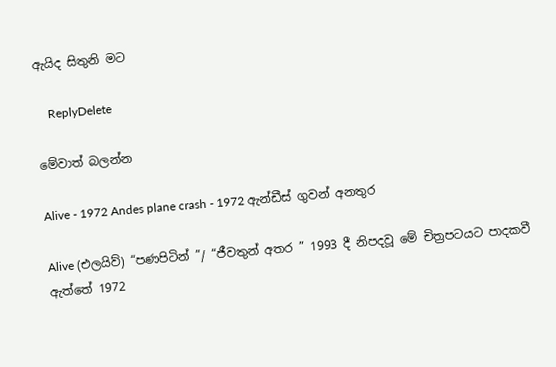ඇයිද සිතුනි මට

    ReplyDelete

මේවාත් බලන්න

Alive - 1972 Andes plane crash - 1972 ඇන්ඩීස් ගුවන් අනතුර

Alive (එලයිව්) “පණපිටින් ”/ “ජීවතුන් අතර ” 1993 දී නිපදවූ මේ චිත්‍රපටයට පාදකවී ඇත්තේ 1972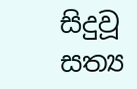සිදුවූ සත්‍ය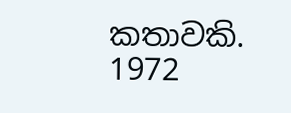කතාවකි. 1972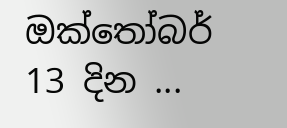ඔක්තෝබර් 13 දින ...